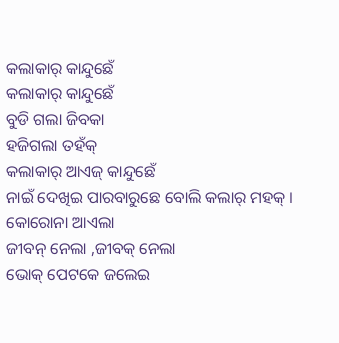କଲାକାର୍ କାନ୍ଦୁଛେଁ
କଲାକାର୍ କାନ୍ଦୁଛେଁ
ବୁଡି ଗଲା ଜିବକା
ହଜିଗଲା ତହଁକ୍
କଲାକାର୍ ଆଏଜ୍ କାନ୍ଦୁଛେଁ
ନାଇଁ ଦେଖିଇ ପାରବାରୁଛେ ବୋଲି କଲାର୍ ମହକ୍ ।
କୋରୋନା ଆଏଲା
ଜୀବନ୍ ନେଲା ,ଜୀବକ୍ ନେଲା
ଭୋକ୍ ପେଟକେ ଜଲେଇ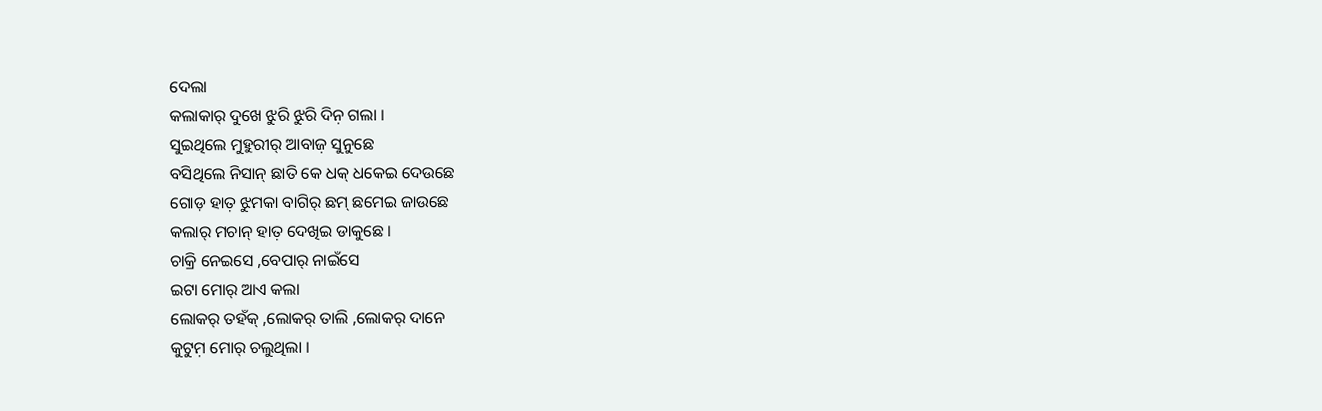ଦେଲା
କଲାକାର୍ ଦୁଖେ ଝୁରି ଝୁରି ଦିନ଼ ଗଲା ।
ସୁଇଥିଲେ ମୁହୁରୀର୍ ଆବାଜ଼ ସୁନୁଛେ
ବସିଥିଲେ ନିସାନ୍ ଛାତି କେ ଧକ୍ ଧକେଇ ଦେଉଛେ
ଗୋଡ଼ ହାତ଼ ଝୁମକା ବାଗିର୍ ଛମ୍ ଛମେଇ ଜାଉଛେ
କଲାର୍ ମଚାନ୍ ହାତ଼ ଦେଖିଇ ଡାକୁଛେ ।
ଚାକ୍ରି ନେଇସେ ,ବେପାର୍ ନାଇଁସେ
ଇଟା ମୋର୍ ଆଏ କଲା
ଲୋକର୍ ତହଁକ୍ ,ଲୋକର୍ ତାଲି ,ଲୋକର୍ ଦାନେ
କୁଟୁମ଼ ମୋର୍ ଚଲୁଥିଲା ।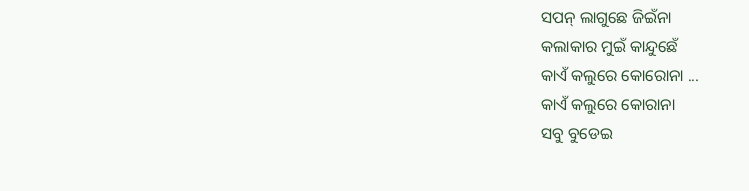ସପନ୍ ଲାଗୁଛେ ଜିଇଁନା
କଲାକାର ମୁଇଁ କାନ୍ଦୁଛେଁ
କାଏଁ କଲୁରେ କୋରୋନା ...
କାଏଁ କଲୁରେ କୋରାନା
ସବୁ ବୁଡେଇ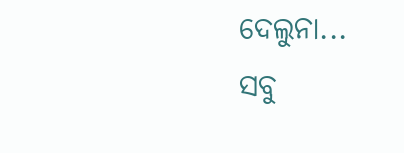ଦେଲୁନା...
ସବୁ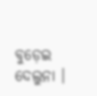ବୁଡ଼େଇ ଦେଲୁନା ।